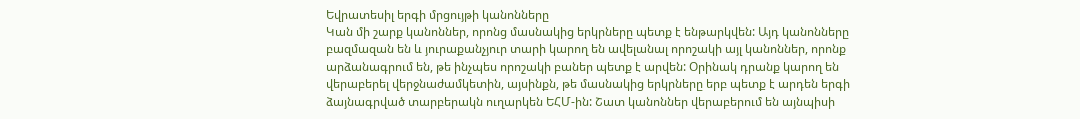Եվրատեսիլ երգի մրցույթի կանոնները
Կան մի շարք կանոններ, որոնց մասնակից երկրները պետք է ենթարկվեն: Այդ կանոնները բազմազան են և յուրաքանչյուր տարի կարող են ավելանալ որոշակի այլ կանոններ, որոնք արձանագրում են, թե ինչպես որոշակի բաներ պետք է արվեն: Օրինակ դրանք կարող են վերաբերել վերջնաժամկետին, այսինքն, թե մասնակից երկրները երբ պետք է արդեն երգի ձայնագրված տարբերակն ուղարկեն ԵՀՄ-ին: Շատ կանոններ վերաբերում են այնպիսի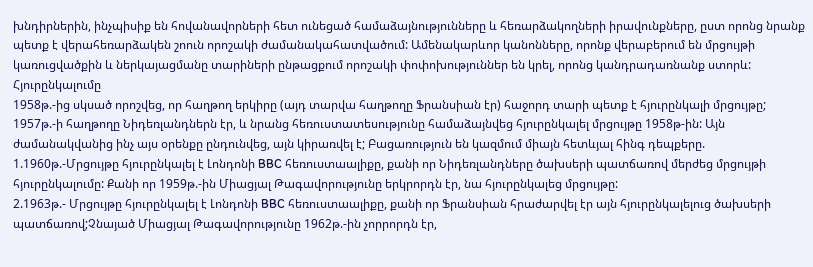խնդիրներին, ինչպիսիք են հովանավորների հետ ունեցած համաձայնությունները և հեռարձակողների իրավունքները, ըստ որոնց նրանք պետք է վերահեռարձակեն շոուն որոշակի ժամանակահատվածում: Ամենակարևոր կանոնները, որոնք վերաբերում են մրցույթի կառուցվածքին և ներկայացմանը տարիների ընթացքում որոշակի փոփոխություններ են կրել, որոնց կանդրադառնանք ստորև:
Հյուրընկալումը
1958թ.-ից սկսած որոշվեց, որ հաղթող երկիրը (այդ տարվա հաղթողը Ֆրանսիան էր) հաջորդ տարի պետք է հյուրընկալի մրցույթը; 1957թ.-ի հաղթողը Նիդեռլանդներն էր, և նրանց հեռուստատեսությունը համաձայնվեց հյուրընկալել մրցույթը 1958թ-ին: Այն ժամանակվանից ինչ այս օրենքը ընդունվեց, այն կիրառվել է; Բացառություն են կազմում միայն հետևյալ հինգ դեպքերը.
1.1960թ.-Մրցույթը հյուրընկալել է Լոնդոնի BBC հեռուստաալիքը, քանի որ Նիդեռլանդները ծախսերի պատճառով մերժեց մրցույթի հյուրընկալումը: Քանի որ 1959թ.-ին Միացյալ Թագավորությունը երկրորդն էր, նա հյուրընկալեց մրցույթը:
2.1963թ.- Մրցույթը հյուրընկալել է Լոնդոնի BBC հեռուստաալիքը, քանի որ Ֆրանսիան հրաժարվել էր այն հյուրընկալելուց ծախսերի պատճառով;Չնայած Միացյալ Թագավորությունը 1962թ.-ին չորրորդն էր,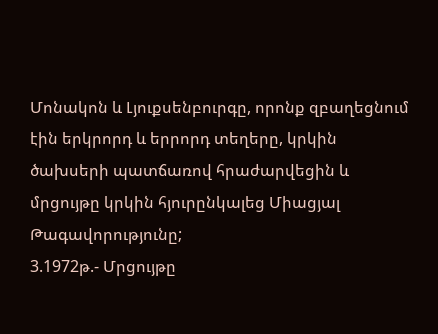Մոնակոն և Լյուքսենբուրգը, որոնք զբաղեցնում էին երկրորդ և երրորդ տեղերը, կրկին ծախսերի պատճառով հրաժարվեցին և մրցույթը կրկին հյուրընկալեց Միացյալ Թագավորությունը;
3.1972թ.- Մրցույթը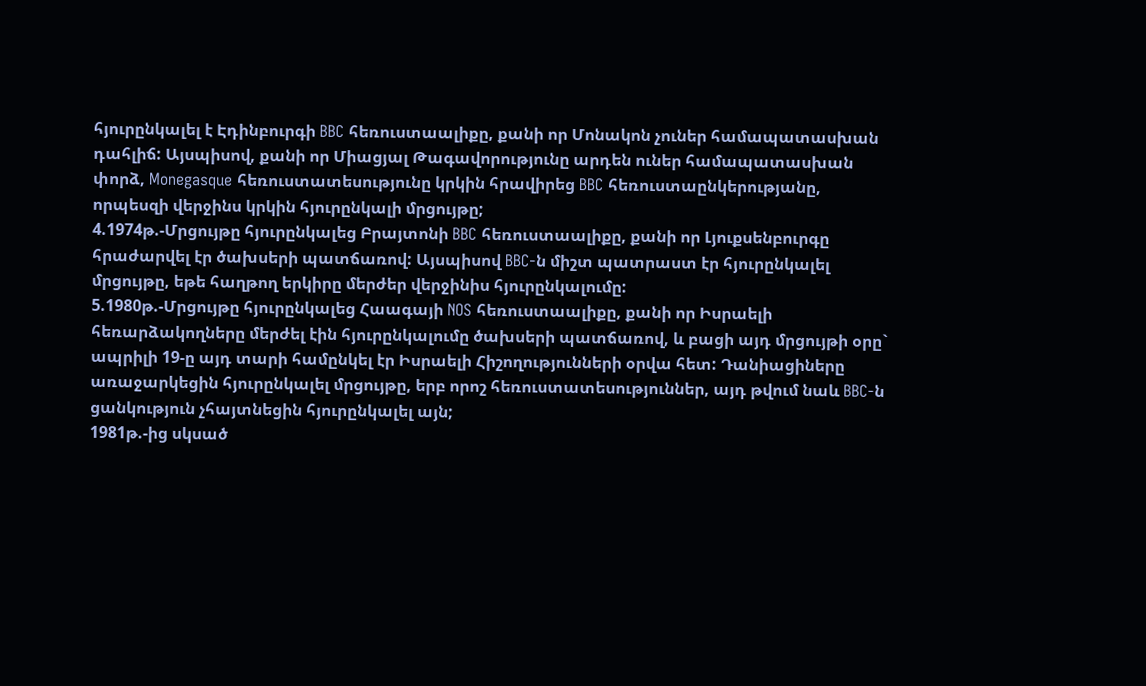հյուրընկալել է Էդինբուրգի BBC հեռուստաալիքը, քանի որ Մոնակոն չուներ համապատասխան դահլիճ: Այսպիսով, քանի որ Միացյալ Թագավորությունը արդեն ուներ համապատասխան փորձ, Monegasque հեռուստատեսությունը կրկին հրավիրեց BBC հեռուստաընկերությանը, որպեսզի վերջինս կրկին հյուրընկալի մրցույթը;
4.1974թ.-Մրցույթը հյուրընկալեց Բրայտոնի BBC հեռուստաալիքը, քանի որ Լյուքսենբուրգը հրաժարվել էր ծախսերի պատճառով: Այսպիսով BBC-ն միշտ պատրաստ էր հյուրընկալել մրցույթը, եթե հաղթող երկիրը մերժեր վերջինիս հյուրընկալումը:
5.1980թ.-Մրցույթը հյուրընկալեց Հաագայի NOS հեռուստաալիքը, քանի որ Իսրաելի հեռարձակողները մերժել էին հյուրընկալումը ծախսերի պատճառով, և բացի այդ մրցույթի օրը` ապրիլի 19-ը այդ տարի համընկել էր Իսրաելի Հիշողությունների օրվա հետ: Դանիացիները առաջարկեցին հյուրընկալել մրցույթը, երբ որոշ հեռուստատեսություններ, այդ թվում նաև BBC-ն ցանկություն չհայտնեցին հյուրընկալել այն;
1981թ.-ից սկսած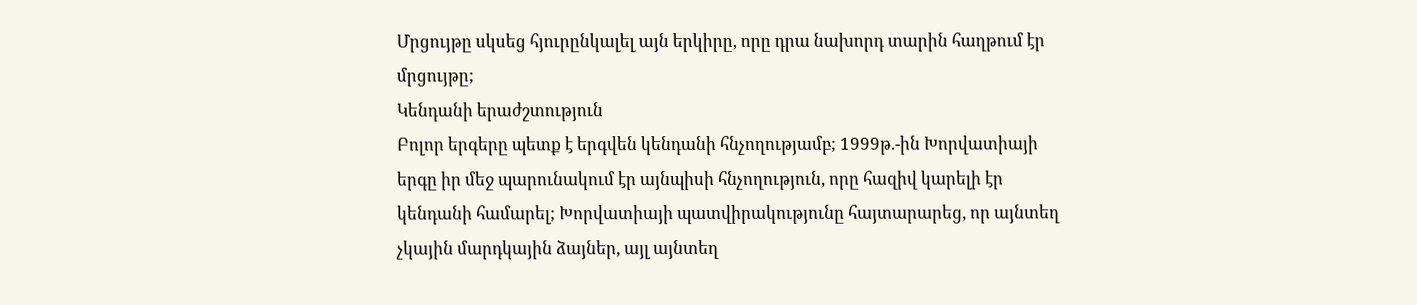Մրցույթը սկսեց հյուրընկալել այն երկիրը, որը դրա նախորդ տարին հաղթում էր մրցույթը;
Կենդանի երաժշտություն
Բոլոր երգերը պետք է երգվեն կենդանի հնչողությամբ; 1999թ.-ին Խորվատիայի երգը իր մեջ պարունակում էր այնպիսի հնչողություն, որը հազիվ կարելի էր կենդանի համարել; Խորվատիայի պատվիրակությունը հայտարարեց, որ այնտեղ չկային մարդկային ձայներ, այլ այնտեղ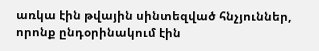առկա էին թվային սինտեզված հնչյուններ, որոնք ընդօրինակում էին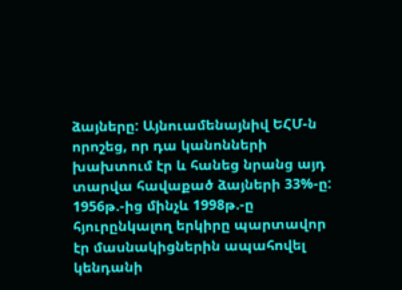ձայները: Այնուամենայնիվ ԵՀՄ-ն որոշեց, որ դա կանոնների խախտում էր և հանեց նրանց այդ տարվա հավաքած ձայների 33%-ը:
1956թ.-ից մինչև 1998թ.-ը հյուրընկալող երկիրը պարտավոր էր մասնակիցներին ապահովել կենդանի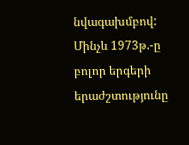նվագախմբով: Մինչև 1973թ.-ը բոլոր երգերի երաժշտությունը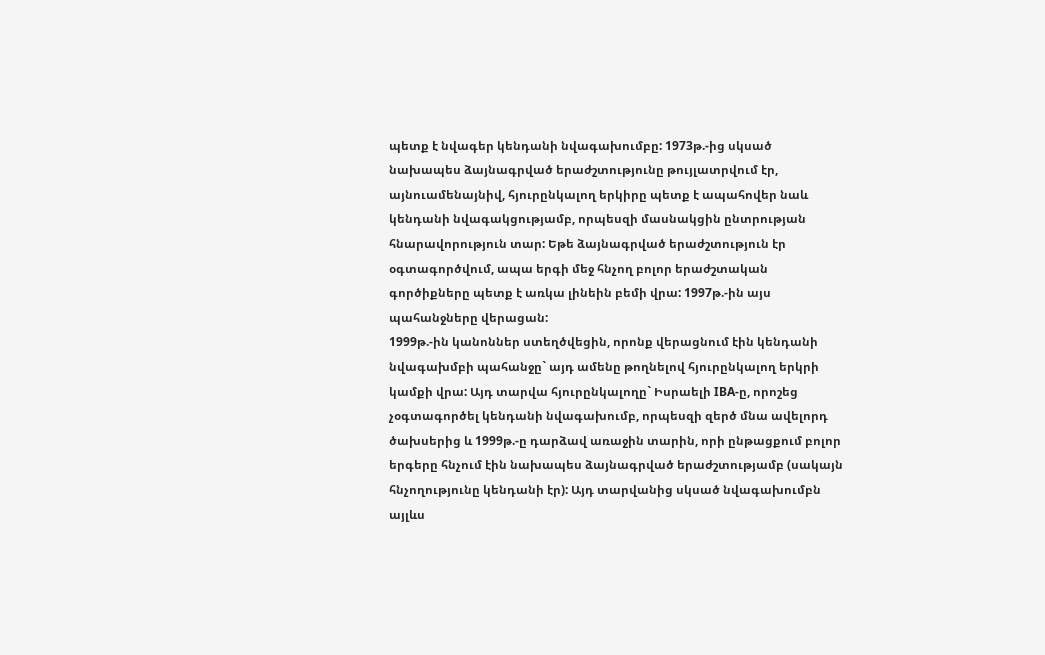պետք է նվագեր կենդանի նվագախումբը: 1973թ.-ից սկսած նախապես ձայնագրված երաժշտությունը թույլատրվում էր, այնուամենայնիվ, հյուրընկալող երկիրը պետք է ապահովեր նաև կենդանի նվագակցությամբ, որպեսզի մասնակցին ընտրության հնարավորություն տար: Եթե ձայնագրված երաժշտություն էր օգտագործվում, ապա երգի մեջ հնչող բոլոր երաժշտական գործիքները պետք է առկա լինեին բեմի վրա: 1997թ.-ին այս պահանջները վերացան:
1999թ.-ին կանոններ ստեղծվեցին, որոնք վերացնում էին կենդանի նվագախմբի պահանջը` այդ ամենը թողնելով հյուրընկալող երկրի կամքի վրա: Այդ տարվա հյուրընկալողը` Իսրաելի IBA-ը, որոշեց չօգտագործել կենդանի նվագախումբ, որպեսզի զերծ մնա ավելորդ ծախսերից և 1999թ.-ը դարձավ առաջին տարին, որի ընթացքում բոլոր երգերը հնչում էին նախապես ձայնագրված երաժշտությամբ (սակայն հնչողությունը կենդանի էր): Այդ տարվանից սկսած նվագախումբն այլևս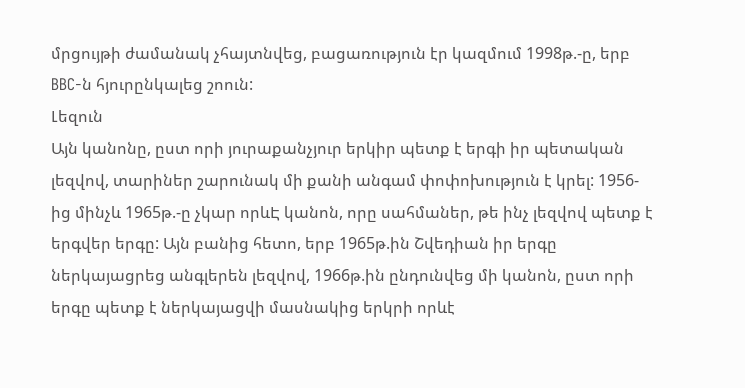մրցույթի ժամանակ չհայտնվեց, բացառություն էր կազմում 1998թ.-ը, երբ BBC-ն հյուրընկալեց շոուն:
Լեզուն
Այն կանոնը, ըստ որի յուրաքանչյուր երկիր պետք է երգի իր պետական լեզվով, տարիներ շարունակ մի քանի անգամ փոփոխություն է կրել: 1956-ից մինչև 1965թ.-ը չկար որևԷ կանոն, որը սահմաներ, թե ինչ լեզվով պետք է երգվեր երգը: Այն բանից հետո, երբ 1965թ.ին Շվեդիան իր երգը ներկայացրեց անգլերեն լեզվով, 1966թ.ին ընդունվեց մի կանոն, ըստ որի երգը պետք է ներկայացվի մասնակից երկրի որևէ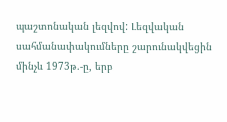պաշտոնական լեզվով: Լեզվական սահմանափակումները շարունակվեցին մինչև 1973թ.-ը, երբ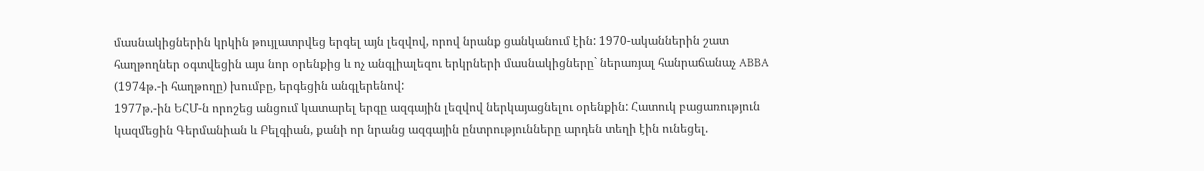մասնակիցներին կրկին թույլատրվեց երգել այն լեզվով, որով նրանք ցանկանում էին: 1970-ականներին շատ հաղթողներ օգտվեցին այս նոր օրենքից և ոչ անգլիալեզու երկրների մասնակիցները` ներառյալ հանրաճանաչ ABBA (1974թ.-ի հաղթողը) խումբը, երգեցին անգլերենով:
1977թ.-ին ԵՀՄ-ն որոշեց անցում կատարել երգը ազգային լեզվով ներկայացնելու օրենքին: Հատուկ բացառություն կազմեցին Գերմանիան և Բելգիան, քանի որ նրանց ազգային ընտրությունները արդեն տեղի էին ունեցել.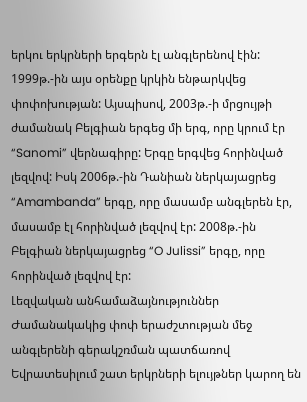երկու երկրների երգերն էլ անգլերենով էին:
1999թ.-ին այս օրենքը կրկին ենթարկվեց փոփոխության: Այսպիսով, 2003թ.-ի մրցույթի ժամանակ Բելգիան երգեց մի երգ, որը կրում էր “Sanomi” վերնագիրը: Երգը երգվեց հորինված լեզվով: Իսկ 2006թ.-ին Դանիան ներկայացրեց “Amambanda” երգը, որը մասամբ անգլերեն էր, մասամբ էլ հորինված լեզվով էր: 2008թ.-ին Բելգիան ներկայացրեց “O Julissi” երգը, որը հորինված լեզվով էր:
Լեզվական անհամաձայնություններ
Ժամանակակից փոփ երաժշտության մեջ անգլերենի գերակշռման պատճառով Եվրատեսիլում շատ երկրների ելույթներ կարող են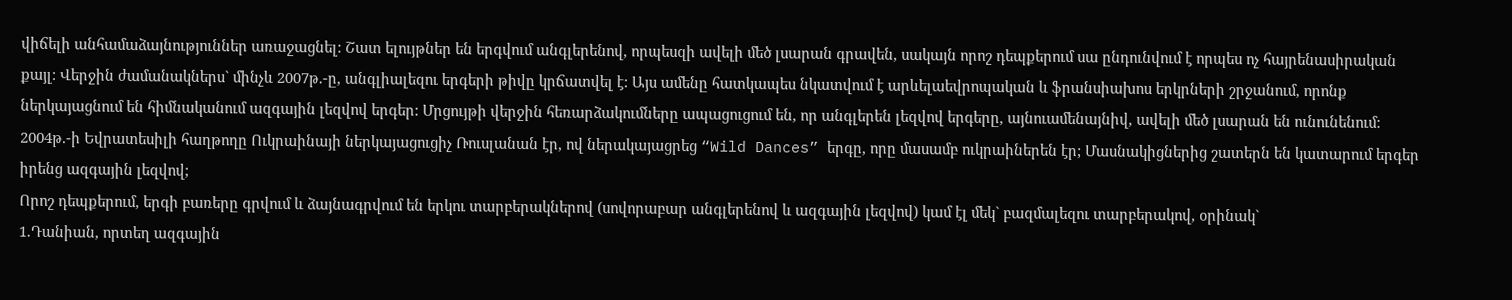վիճելի անհամաձայնություններ առաջացնել: Շատ ելույթներ են երգվում անգլերենով, որպեսզի ավելի մեծ լսարան գրավեն, սակայն որոշ դեպքերում սա ընդունվում է որպես ոչ հայրենասիրական քայլ: Վերջին ժամանակներս` մինչև 2007թ.-ը, անգլիալեզու երգերի թիվը կրճատվել է: Այս ամենը հատկապես նկատվում է արևելաեվրոպական և ֆրանսիախոս երկրների շրջանում, որոնք ներկայացնում են հիմնականում ազգային լեզվով երգեր: Մրցույթի վերջին հեռարձակումները ապացուցում են, որ անգլերեն լեզվով երգերը, այնուամենայնիվ, ավելի մեծ լսարան են ունունենում: 2004թ.-ի Եվրատեսիլի հաղթողը Ուկրաինայի ներկայացուցիչ Ռուսլանան էր, ով ներակայացրեց “Wild Dances” երգը, որը մասամբ ուկրաիներեն էր; Մասնակիցներից շատերն են կատարում երգեր իրենց ազգային լեզվով;
Որոշ դեպքերում, երգի բառերը գրվում և ձայնագրվում են երկու տարբերակներով (սովորաբար անգլերենով և ազգային լեզվով) կամ էլ մեկ` բազմալեզու տարբերակով, օրինակ`
1.Դանիան, որտեղ ազգային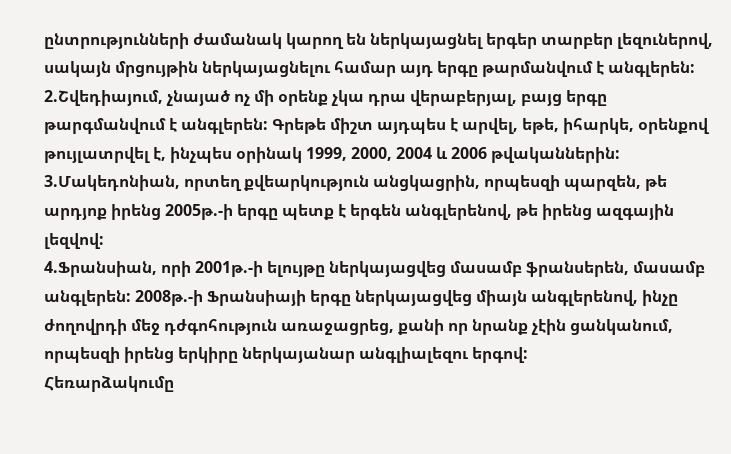ընտրությունների ժամանակ կարող են ներկայացնել երգեր տարբեր լեզուներով, սակայն մրցույթին ներկայացնելու համար այդ երգը թարմանվում է անգլերեն:
2.Շվեդիայում, չնայած ոչ մի օրենք չկա դրա վերաբերյալ, բայց երգը թարգմանվում է անգլերեն: Գրեթե միշտ այդպես է արվել, եթե, իհարկե, օրենքով թույլատրվել է, ինչպես օրինակ 1999, 2000, 2004 և 2006 թվականներին:
3.Մակեդոնիան, որտեղ քվեարկություն անցկացրին, որպեսզի պարզեն, թե արդյոք իրենց 2005թ.-ի երգը պետք է երգեն անգլերենով, թե իրենց ազգային լեզվով:
4.Ֆրանսիան, որի 2001թ.-ի ելույթը ներկայացվեց մասամբ ֆրանսերեն, մասամբ անգլերեն: 2008թ.-ի Ֆրանսիայի երգը ներկայացվեց միայն անգլերենով, ինչը ժողովրդի մեջ դժգոհություն առաջացրեց, քանի որ նրանք չէին ցանկանում, որպեսզի իրենց երկիրը ներկայանար անգլիալեզու երգով:
Հեռարձակումը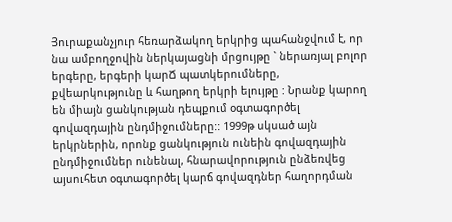Յուրաքանչյուր հեռարձակող երկրից պահանջվում է, որ նա ամբողջովին ներկայացնի մրցույթը ` ներառյալ բոլոր երգերը, երգերի կարՃ պատկերումները, քվեարկությունը և հաղթող երկրի ելույթը : Նրանք կարող են միայն ցանկության դեպքում օգտագործել գովազդային ընդմիջումները:: 1999թ սկսած այն երկրներին, որոնք ցանկություն ունեին գովազդային ընդմիջումներ ունենալ, հնարավորություն ընձեռվեց այսուհետ օգտագործել կարճ գովազդներ հաղորդման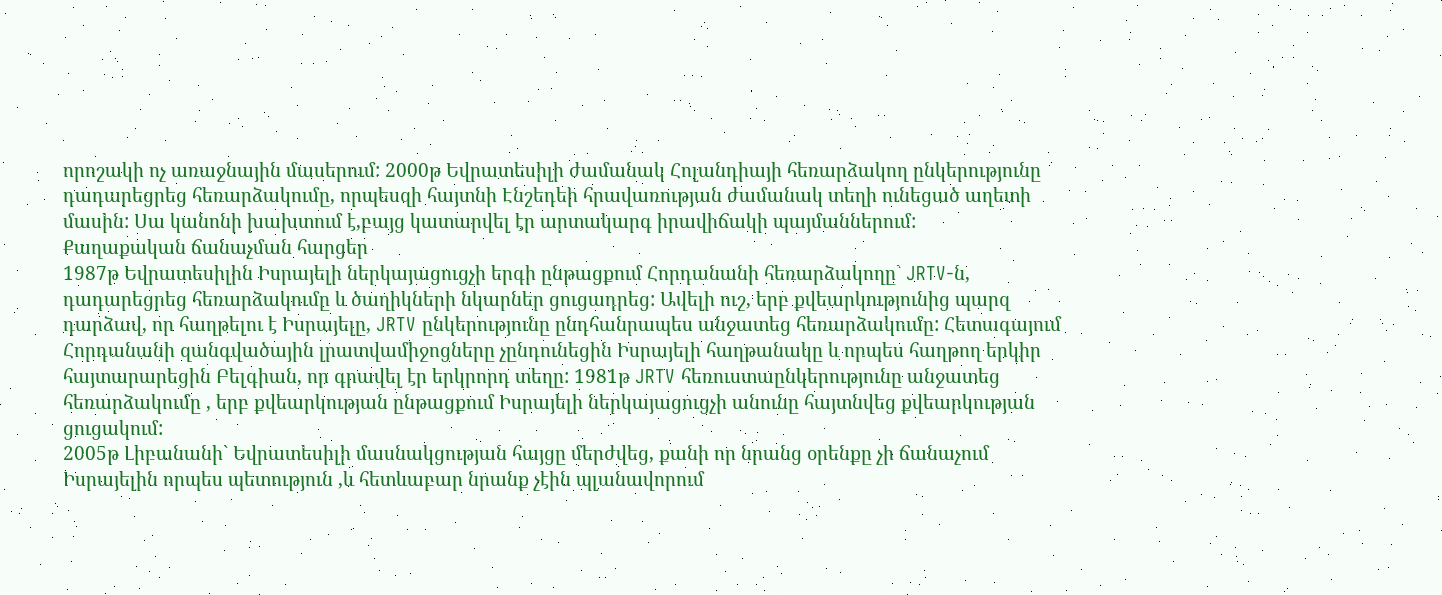որոշակի ոչ առաջնային մասերում: 2000թ Եվրատեսիլի ժամանակ Հոլանդիայի հեռարձակող ընկերությունը դադարեցրեց հեռարձակումը, որպեսզի հայտնի Էնշեդեի հրավառության ժամանակ տեղի ունեցած աղետի մասին: Սա կանոնի խախտում է,բայց կատարվել էր արտակարգ իրավիճակի պայմաններում:
Քաղաքական ճանաչման հարցեր
1987թ Եվրատեսիլին Իսրայելի ներկայացուցչի երգի ընթացքում Հորդանանի հեռարձակողը` JRTV-ն, դադարեցրեց հեռարձակումը և ծաղիկների նկարներ ցուցադրեց: Ավելի ուշ, երբ քվեարկությունից պարզ դարձավ, որ հաղթելու է Իսրայելը, JRTV ընկերությունը ընդհանրապես անջատեց հեռարձակումը: Հետագայում Հորդանանի զանգվածային լրատվամիջոցները չընդունեցին Իսրայելի հաղթանակը և որպես հաղթող երկիր հայտարարեցին Բելգիան, որ գրավել էր երկրորդ տեղը: 1981թ JRTV հեռուստաընկերությունը անջատեց հեռարձակումը , երբ քվեարկության ընթացքում Իսրայելի ներկայացուցչի անունը հայտնվեց քվեարկության ցուցակում:
2005թ Լիբանանի` Եվրատեսիլի մասնակցության հայցը մերժվեց, քանի որ նրանց օրենքը չի ճանաչում Իսրայելին որպես պետություն ,և հետևաբար նրանք չէին պլանավորում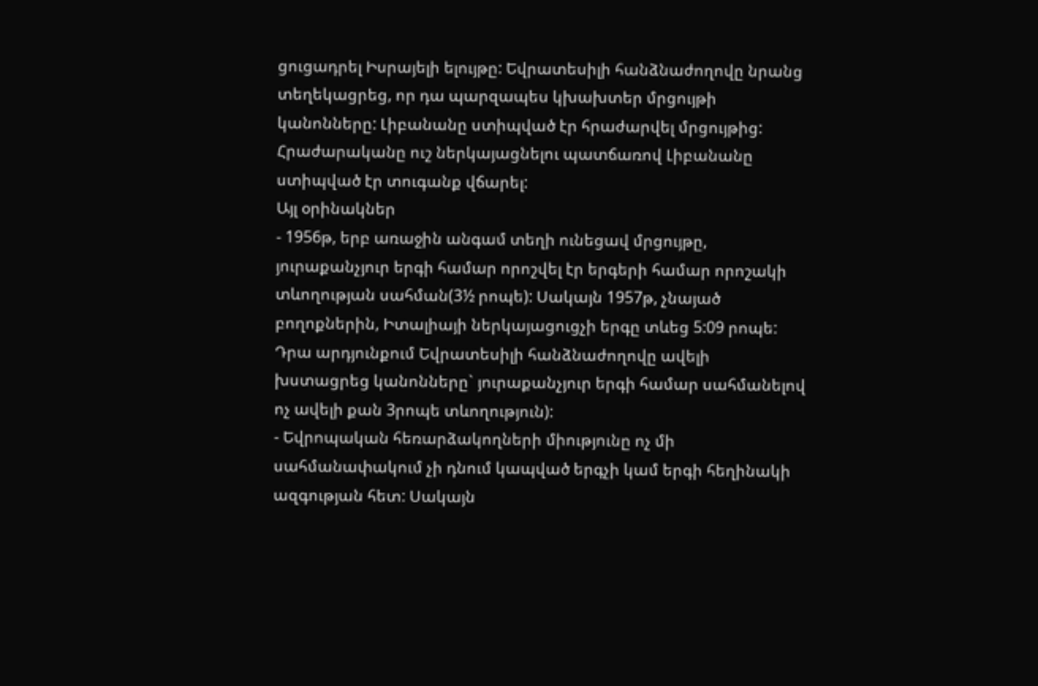ցուցադրել Իսրայելի ելույթը: Եվրատեսիլի հանձնաժողովը նրանց տեղեկացրեց, որ դա պարզապես կխախտեր մրցույթի կանոնները: Լիբանանը ստիպված էր հրաժարվել մրցույթից: Հրաժարականը ուշ ներկայացնելու պատճառով Լիբանանը ստիպված էր տուգանք վճարել:
Այլ օրինակներ
- 1956թ, երբ առաջին անգամ տեղի ունեցավ մրցույթը, յուրաքանչյուր երգի համար որոշվել էր երգերի համար որոշակի տևողության սահման(3½ րոպե): Սակայն 1957թ, չնայած բողոքներին, Իտալիայի ներկայացուցչի երգը տևեց 5:09 րոպե: Դրա արդյունքում Եվրատեսիլի հանձնաժողովը ավելի խստացրեց կանոնները` յուրաքանչյուր երգի համար սահմանելով ոչ ավելի քան 3րոպե տևողություն):
- Եվրոպական հեռարձակողների միությունը ոչ մի սահմանափակում չի դնում կապված երգչի կամ երգի հեղինակի ազգության հետ: Սակայն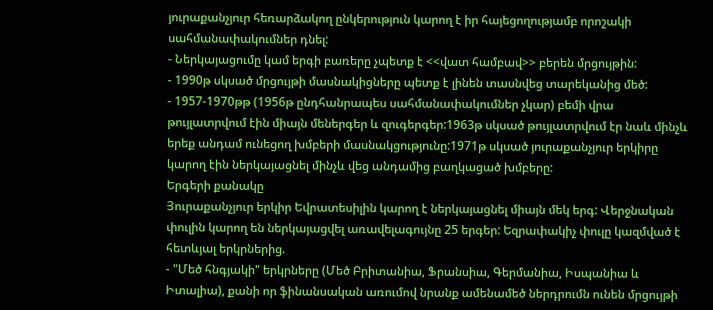յուրաքանչյուր հեռարձակող ընկերություն կարող է իր հայեցողությամբ որոշակի սահմանափակումներ դնել:
- Ներկայացումը կամ երգի բառերը չպետք է <<վատ համբավ>> բերեն մրցույթին:
- 1990թ սկսած մրցույթի մասնակիցները պետք է լինեն տասնվեց տարեկանից մեծ:
- 1957-1970թթ (1956թ ընդհանրապես սահմանափակումներ չկար) բեմի վրա թույլատրվում էին միայն մեներգեր և զուգերգեր:1963թ սկսած թույլատրվում էր նաև մինչև երեք անդամ ունեցող խմբերի մասնակցությունը:1971թ սկսած յուրաքանչյուր երկիրը կարող էին ներկայացնել մինչև վեց անդամից բաղկացած խմբերը:
Երգերի քանակը
Յուրաքանչյուր երկիր Եվրատեսիլին կարող է ներկայացնել միայն մեկ երգ: Վերջնական փուլին կարող են ներկայացվել առավելագույնը 25 երգեր: Եզրափակիչ փուլը կազմված է հետևյալ երկրներից.
- "Մեծ հնգյակի" երկրները (Մեծ Բրիտանիա, Ֆրանսիա, Գերմանիա, Իսպանիա և Իտալիա), քանի որ ֆինանսական առումով նրանք ամենամեծ ներդրումն ունեն մրցույթի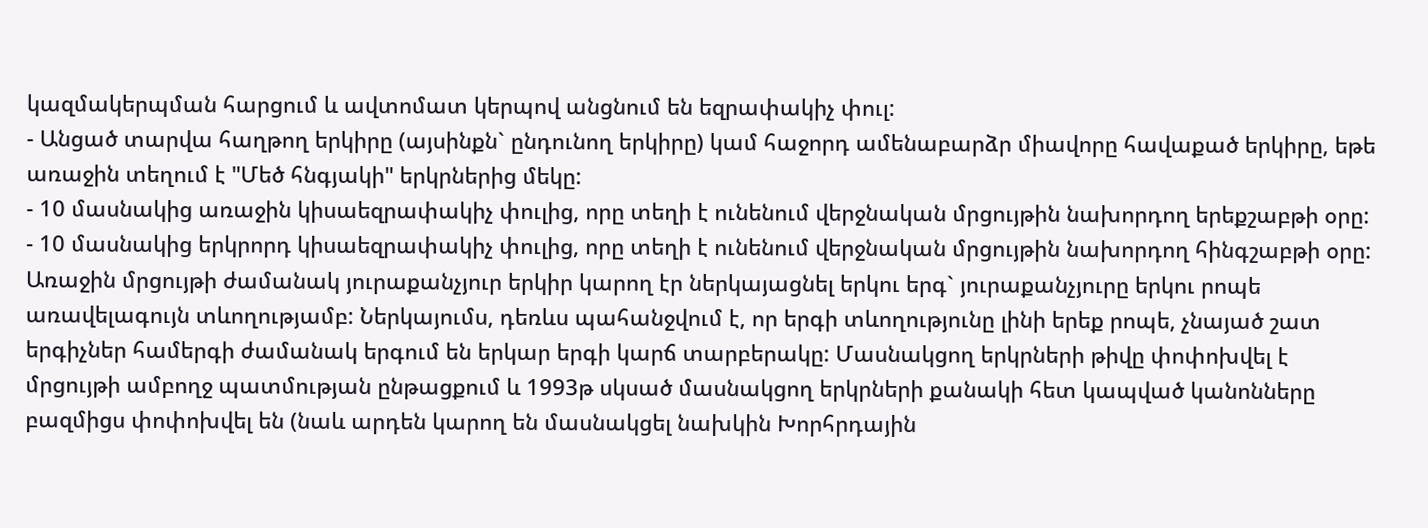կազմակերպման հարցում և ավտոմատ կերպով անցնում են եզրափակիչ փուլ:
- Անցած տարվա հաղթող երկիրը (այսինքն` ընդունող երկիրը) կամ հաջորդ ամենաբարձր միավորը հավաքած երկիրը, եթե առաջին տեղում է "Մեծ հնգյակի" երկրներից մեկը:
- 10 մասնակից առաջին կիսաեզրափակիչ փուլից, որը տեղի է ունենում վերջնական մրցույթին նախորդող երեքշաբթի օրը:
- 10 մասնակից երկրորդ կիսաեզրափակիչ փուլից, որը տեղի է ունենում վերջնական մրցույթին նախորդող հինգշաբթի օրը:
Առաջին մրցույթի ժամանակ յուրաքանչյուր երկիր կարող էր ներկայացնել երկու երգ` յուրաքանչյուրը երկու րոպե առավելագույն տևողությամբ: Ներկայումս, դեռևս պահանջվում է, որ երգի տևողությունը լինի երեք րոպե, չնայած շատ երգիչներ համերգի ժամանակ երգում են երկար երգի կարճ տարբերակը: Մասնակցող երկրների թիվը փոփոխվել է մրցույթի ամբողջ պատմության ընթացքում և 1993թ սկսած մասնակցող երկրների քանակի հետ կապված կանոնները բազմիցս փոփոխվել են (նաև արդեն կարող են մասնակցել նախկին Խորհրդային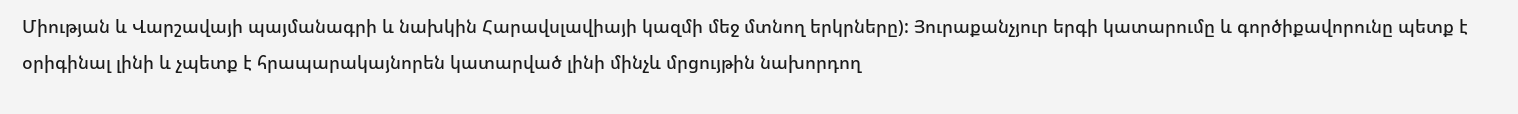Միության և Վարշավայի պայմանագրի և նախկին Հարավսլավիայի կազմի մեջ մտնող երկրները): Յուրաքանչյուր երգի կատարումը և գործիքավորունը պետք է օրիգինալ լինի և չպետք է հրապարակայնորեն կատարված լինի մինչև մրցույթին նախորդող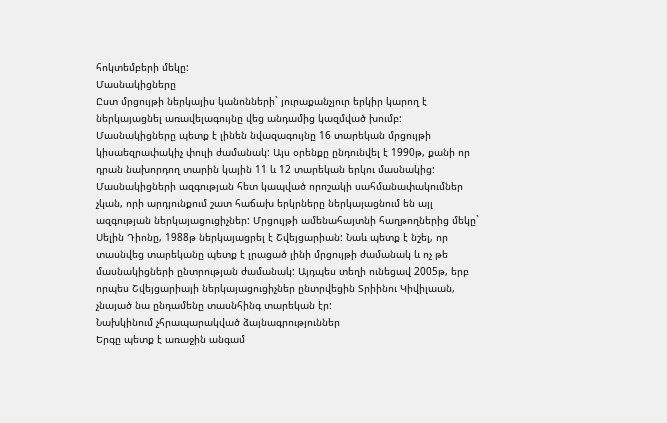հոկտեմբերի մեկը:
Մասնակիցները
Ըստ մրցույթի ներկայիս կանոնների` յուրաքանչյուր երկիր կարող է ներկայացնել առավելագույնը վեց անդամից կազմված խումբ: Մասնակիցները պետք է լինեն նվազագույնը 16 տարեկան մրցույթի կիսաեզրափակիչ փուլի ժամանակ: Այս օրենքը ընդունվել է 1990թ, քանի որ դրան նախորդող տարին կային 11 և 12 տարեկան երկու մասնակից: Մասնակիցների ազգության հետ կապված որոշակի սահմանափակումներ չկան, որի արդյունքում շատ հաճախ երկրները ներկայացնում են այլ ազգության ներկայացուցիչներ: Մրցույթի ամենահայտնի հաղթողներից մեկը` Սելին Դիոնը, 1988թ ներկայացրել է Շվեյցարիան: Նաև պետք է նշել, որ տասնվեց տարեկանը պետք է լրացած լինի մրցույթի ժամանակ և ոչ թե մասնակիցների ընտրության ժամանակ: Այդպես տեղի ունեցավ 2005թ, երբ որպես Շվեյցարիայի ներկայացուցիչներ ընտրվեցին Տրիինու Կիվիլաան, չնայած նա ընդամենը տասնհինգ տարեկան էր:
Նախկինում չհրապարակված ձայնագրություններ
Երգը պետք է առաջին անգամ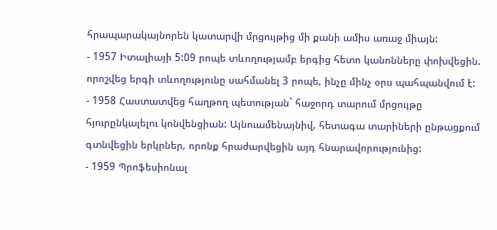հրապարակայնորեն կատարվի մրցույթից մի քանի ամիս առաջ միայն:
- 1957 Իտալիայի 5:09 րոպե տևողությամբ երգից հետո կանոնները փոխվեցին. որոշվեց երգի տևողությունը սահմանել 3 րոպե, ինչը մինչ օրս պահպանվում է:
- 1958 Հաստատվեց հաղթող պետության` հաջորդ տարում մրցույթը հյուրընկալելու կոնվենցիան: Այնուամենայնիվ, հետագա տարիների ընթացքում գտնվեցին երկրներ, որոնք հրաժարվեցին այդ հնարավորությունից:
- 1959 Պրոֆեսիոնալ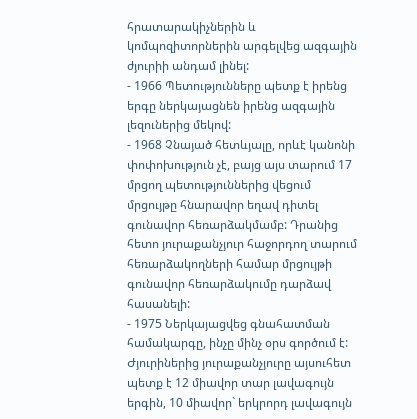հրատարակիչներին և կոմպոզիտորներին արգելվեց ազգային ժյուրիի անդամ լինել:
- 1966 Պետությունները պետք է իրենց երգը ներկայացնեն իրենց ազգային լեզուներից մեկով:
- 1968 Չնայած հետևյալը, որևէ կանոնի փոփոխություն չէ, բայց այս տարում 17 մրցող պետություններից վեցում մրցույթը հնարավոր եղավ դիտել գունավոր հեռարձակմամբ: Դրանից հետո յուրաքանչյուր հաջորդող տարում հեռարձակողների համար մրցույթի գունավոր հեռարձակումը դարձավ հասանելի:
- 1975 Ներկայացվեց գնահատման համակարգը, ինչը մինչ օրս գործում է: Ժյուրիներից յուրաքանչյուրը այսուհետ պետք է 12 միավոր տար լավագույն երգին, 10 միավոր` երկրորդ լավագույն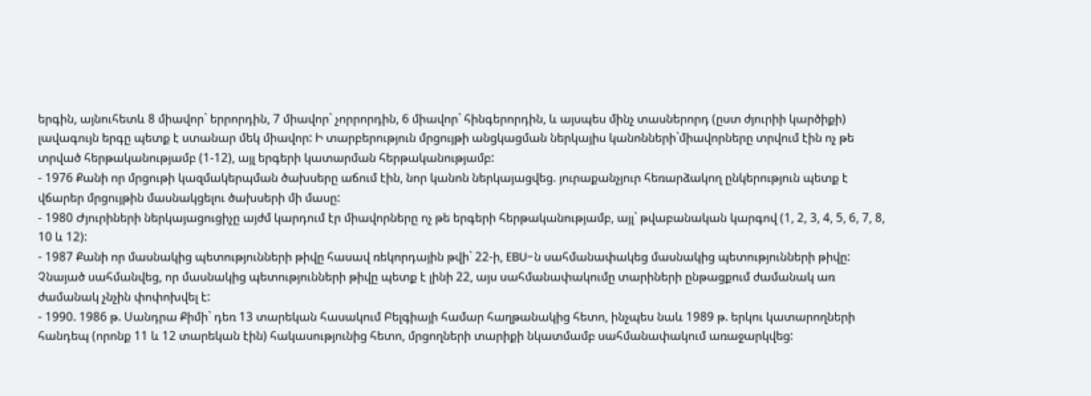երգին, այնուհետև 8 միավոր` երրորդին, 7 միավոր` չորրորդին, 6 միավոր` հինգերորդին, և այսպես մինչ տասներորդ (ըստ ժյուրիի կարծիքի) լավագույն երգը պետք է ստանար մեկ միավոր: Ի տարբերություն մրցույթի անցկացման ներկայիս կանոնների`միավորները տրվում էին ոչ թե տրված հերթականությամբ (1-12), այլ երգերի կատարման հերթականությամբ:
- 1976 Քանի որ մրցութի կազմակերպման ծախսերը աճում էին, նոր կանոն ներկայացվեց. յուրաքանչյուր հեռարձակող ընկերություն պետք է վճարեր մրցույթին մասնակցելու ծախսերի մի մասը:
- 1980 Ժյուրիների ներկայացուցիչը այժմ կարդում էր միավորները ոչ թե երգերի հերթականությամբ, այլ` թվաբանական կարգով (1, 2, 3, 4, 5, 6, 7, 8, 10 և 12):
- 1987 Քանի որ մասնակից պետությունների թիվը հասավ ռեկորդային թվի` 22-ի, EBU-ն սահմանափակեց մասնակից պետությունների թիվը: Չնայած սահմանվեց, որ մասնակից պետությունների թիվը պետք է լինի 22, այս սահմանափակումը տարիների ընթացքում ժամանակ առ ժամանակ չնչին փոփոխվել է:
- 1990. 1986 թ. Սանդրա Քիմի` դեռ 13 տարեկան հասակում Բելգիայի համար հաղթանակից հետո, ինչպես նաև 1989 թ. երկու կատարողների հանդեպ (որոնք 11 և 12 տարեկան էին) հակասությունից հետո, մրցողների տարիքի նկատմամբ սահմանափակում առաջարկվեց: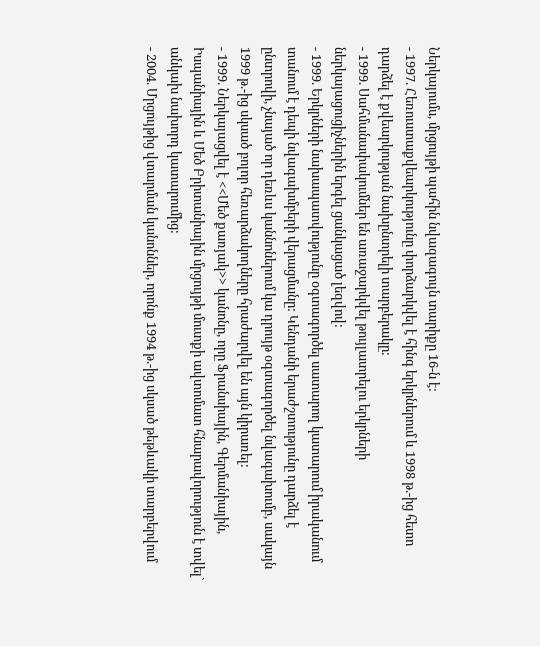Ներկայումս, մրցույթի պահին նվազագույն տարիքը 16-ն է:
- 1997. Հեռուստաքվեարկությունը փորձարկվել է հինգ երկրներում և 1998 թ.-ից հետո դարձել է քվեարկության նախընտրելի տարբերակը:
- 1999. Սահմանափակումներ են առաջարկվել թույլատրելու երկրների ներկայացուցիչներին երգել ցանկացած լեզվով:
- 1999. Երկրների նախապատվությունը օգտագործել սատարող կատարում իրականում տանում է դեպի նվագախմբերի վերացմանը: Կենդանի երաժշտությունը դարձել է ընտրովի, չնայած որ դեռևս կաննոներում կա դրույթ օգտագործել նվագախումբ, սակայն 1999 թ.-ից սկսած բոլոր հեռարձակողները հրաժարվել են այն կիրառել:
- 1999. Ներկայացվել է <<Մեծ քառյակ>> կանոնը, որը Ֆրանսիային, Գերմանիային, Իսպանիային և Մեծ Բրիտանիային մրցույթի մուտքի ավտոմատ հնարավորություն է տվել` անկախ նախորդ կատարումից:
- 2004. Մրցույթից վտարման կանոններ, որոնք 1994 թ.-ից սկսած թեթևակի տարբերվում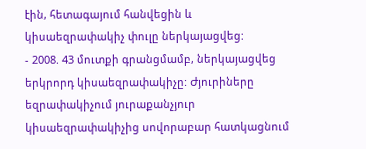էին, հետագայում հանվեցին և կիսաեզրափակիչ փուլը ներկայացվեց:
- 2008. 43 մուտքի գրանցմամբ, ներկայացվեց երկրորդ կիսաեզրափակիչը: Ժյուրիները եզրափակիչում յուրաքանչյուր կիսաեզրափակիչից սովորաբար հատկացնում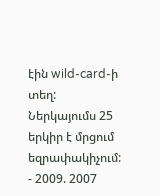էին wild-card-ի տեղ: Ներկայումս 25 երկիր է մրցում եզրափակիչում:
- 2009. 2007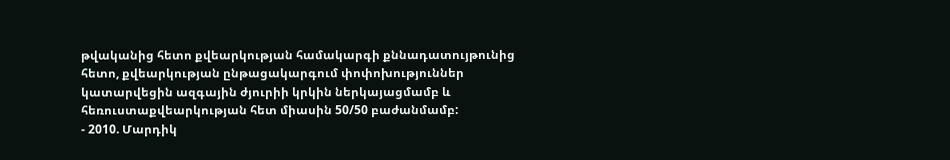թվականից հետո քվեարկության համակարգի քննադատույթունից հետո, քվեարկության ընթացակարգում փոփոխություններ կատարվեցին ազգային ժյուրիի կրկին ներկայացմամբ և հեռուստաքվեարկության հետ միասին 50/50 բաժանմամբ:
- 2010. Մարդիկ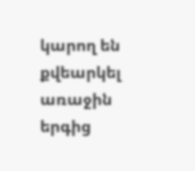կարող են քվեարկել առաջին երգից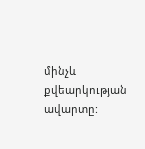մինչև քվեարկության ավարտը: